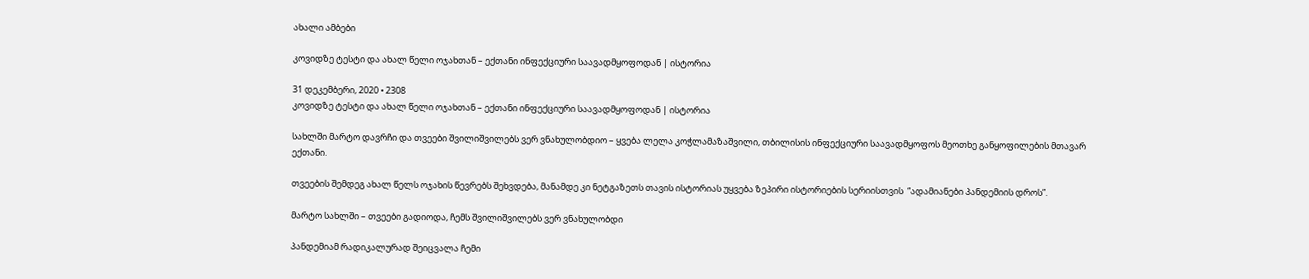ახალი ამბები

კოვიდზე ტესტი და ახალ წელი ოჯახთან – ექთანი ინფექციური საავადმყოფოდან | ისტორია

31 დეკემბერი, 2020 • 2308
კოვიდზე ტესტი და ახალ წელი ოჯახთან – ექთანი ინფექციური საავადმყოფოდან | ისტორია

სახლში მარტო დავრჩი და თვეები შვილიშვილებს ვერ ვნახულობდიო – ყვება ლელა კოჭლამაზაშვილი, თბილისის ინფექციური საავადმყოფოს მეოთხე განყოფილების მთავარ ექთანი.

თვეების შემდეგ ახალ წელს ოჯახის წევრებს შეხვდება, მანამდე კი ნეტგაზეთს თავის ისტორიას უყვება ზეპირი ისტორიების სერიისთვის  “ადამიანები პანდემიის დროს”.

მარტო სახლში – თვეები გადიოდა, ჩემს შვილიშვილებს ვერ ვნახულობდი

პანდემიამ რადიკალურად შეიცვალა ჩემი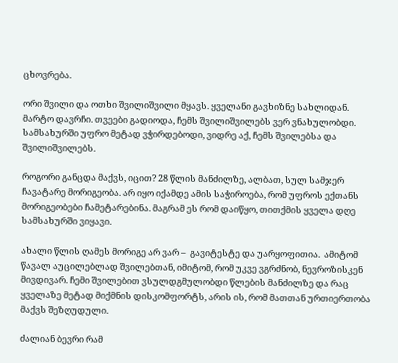ცხოვრება.

ორი შვილი და ოთხი შვილიშვილი მყავს. ყველანი გავხიზნე სახლიდან. მარტო დავრჩი. თვეები გადიოდა, ჩემს შვილიშვილებს ვერ ვნახულობდი. სამსახურში უფრო მეტად ვჭირდებოდი, ვიდრე აქ, ჩემს შვილებსა და შვილიშვილებს.

როგორი განცდა მაქვს, იცით? 28 წლის მანძილზე, ალბათ, სულ სამჯერ ჩავატარე მორიგეობა. არ იყო იქამდე ამის საჭიროება, რომ უფროს ექთანს მორიგეობები ჩამეტარებინა. მაგრამ ეს რომ დაიწყო, თითქმის ყველა დღე სამსახურში ვიყავი.

ახალი წლის ღამეს მორიგე არ ვარ –  გავიტესტე და უარყოფითია.  ამიტომ წავალ აუცილებლად შვილებთან, იმიტომ, რომ უკვე ვგრძნობ, ნევროზისკენ მივდივარ. ჩემი შვილებით ვსულდგმულობდი წლების მანძილზე და რაც ყველაზე მეტად მიქმნის დისკომფორტს, არის ის, რომ მათთან ურთიერთობა მაქვს შეზღუდული.

ძალიან ბევრი რამ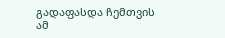გადაფასდა ჩემთვის ამ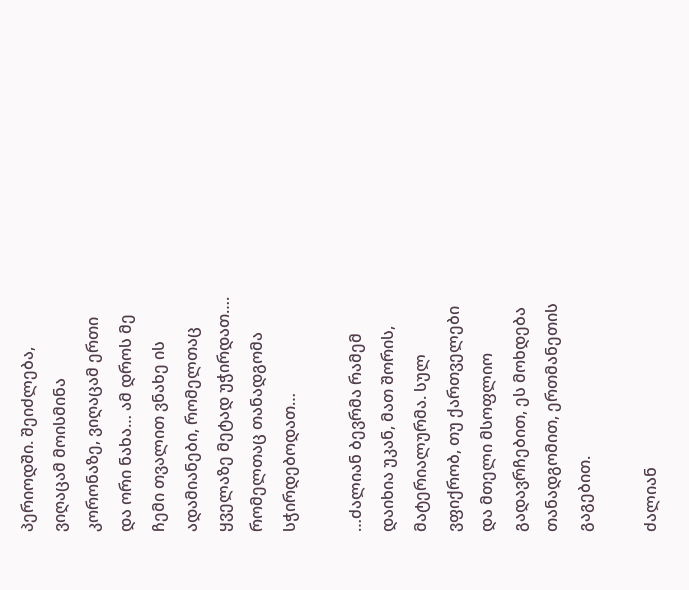პერიოდში. შეიძლება, ვიღაცამ მოისმინა კორონაზე, ვიღაცამ ერთი და ორი ნახა… ამ დროს მე ჩემი თვალით ვნახე ის ადამიანები, რომელთაც ყველაზე მეტად უჭირდათ…. რომელთაც თანადგომა სჭირდებოდათ…

…ძალიან ბევრმა რამემ დაიხია უკან, მათ შორის, მატერიალურმა. სულ ვფიქრობ, თუ ქართველები და მთელი მსოფლიო გადავრჩებით, ეს მოხდება თანადგომით, ერთმანეთის გაგებით.

ძალიან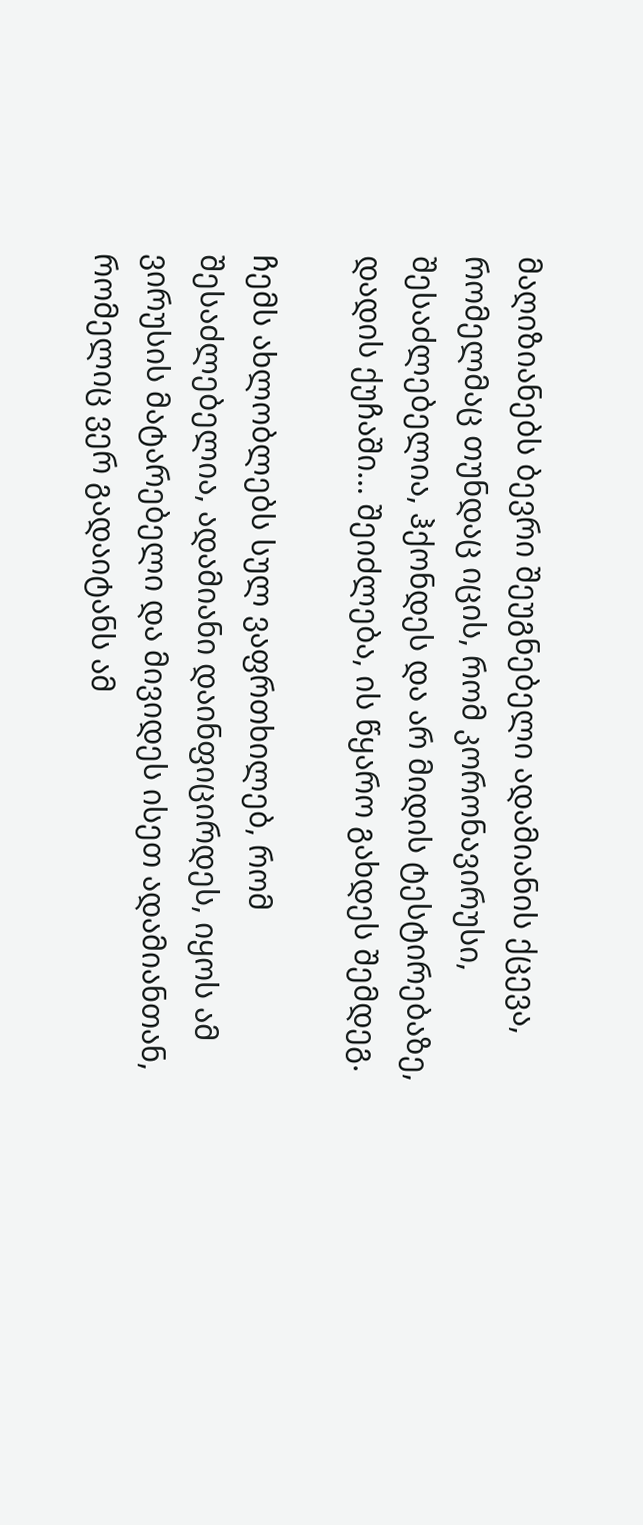მაღიზიანებს ბევრი შეუგნებელი ადამიანის ქცევა, რომელმაც თუნდაც იცის, რომ კორონავირუსი, შესაძლებელია, ჰქონდეს და არ მიდის ტესტირებაზე, დადის ქუჩაში… შეიძლება, ის წყარო გახდეს შემდეგ.

ჩემს ახლობლებს სულ ვაფრთხილებ, რომ შესაძლებელია, ადამიანი დაინფიცირდეს, იყოს ამ ვირუსის მატარებელი და მივიდეს ისეთ ადამიანთან, რომელიც ვერ გადაიტანს ამ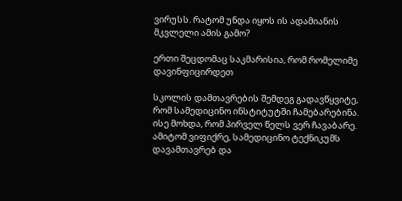ვირუსს. რატომ უნდა იყოს ის ადამიანის მკვლელი ამის გამო?

ერთი შეცდომაც საკმარისია, რომ რომელიმე დავინფიცირდეთ

სკოლის დამთავრების შემდეგ გადავწყვიტე, რომ სამედიცინო ინსტიტუტში ჩამებარებინა. ისე მოხდა, რომ პირველ წელს ვერ ჩავაბარე. ამიტომ ვიფიქრე, სამედიცინო ტექნიკუმს დავამთავრებ და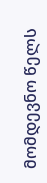მომდევნო წელს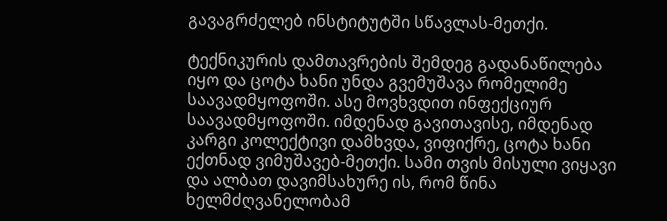გავაგრძელებ ინსტიტუტში სწავლას-მეთქი.

ტექნიკურის დამთავრების შემდეგ გადანაწილება იყო და ცოტა ხანი უნდა გვემუშავა რომელიმე საავადმყოფოში. ასე მოვხვდით ინფექციურ საავადმყოფოში. იმდენად გავითავისე, იმდენად კარგი კოლექტივი დამხვდა, ვიფიქრე, ცოტა ხანი ექთნად ვიმუშავებ-მეთქი. სამი თვის მისული ვიყავი და ალბათ დავიმსახურე ის, რომ წინა ხელმძღვანელობამ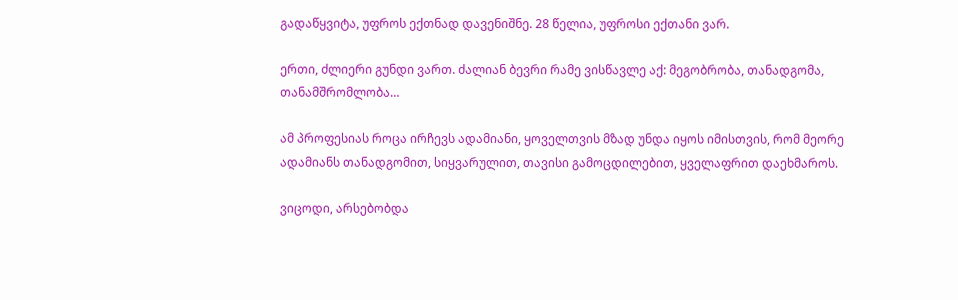გადაწყვიტა, უფროს ექთნად დავენიშნე. 28 წელია, უფროსი ექთანი ვარ.

ერთი, ძლიერი გუნდი ვართ. ძალიან ბევრი რამე ვისწავლე აქ: მეგობრობა, თანადგომა, თანამშრომლობა…

ამ პროფესიას როცა ირჩევს ადამიანი, ყოველთვის მზად უნდა იყოს იმისთვის, რომ მეორე ადამიანს თანადგომით, სიყვარულით, თავისი გამოცდილებით, ყველაფრით დაეხმაროს.

ვიცოდი, არსებობდა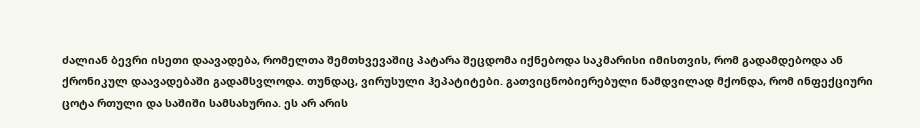ძალიან ბევრი ისეთი დაავადება, რომელთა შემთხვევაშიც პატარა შეცდომა იქნებოდა საკმარისი იმისთვის, რომ გადამდებოდა ან ქრონიკულ დაავადებაში გადამსვლოდა. თუნდაც, ვირუსული ჰეპატიტები. გათვიცნობიერებული ნამდვილად მქონდა, რომ ინფექციური ცოტა რთული და საშიში სამსახურია. ეს არ არის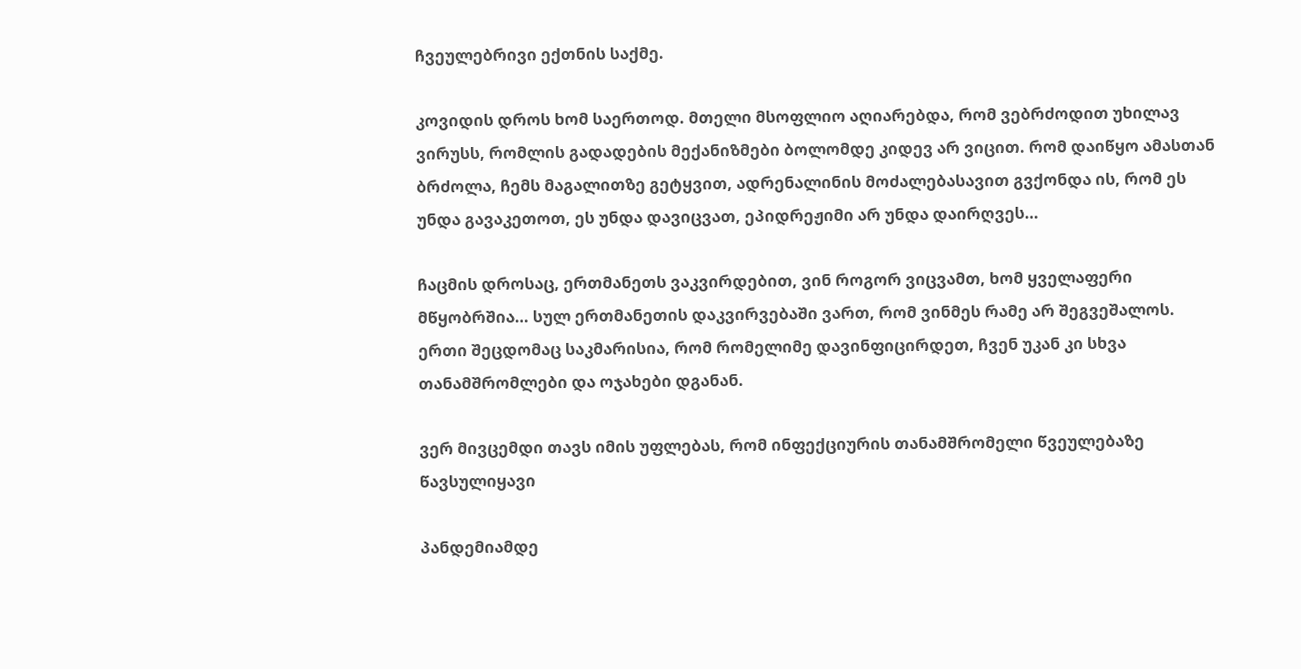ჩვეულებრივი ექთნის საქმე.

კოვიდის დროს ხომ საერთოდ. მთელი მსოფლიო აღიარებდა, რომ ვებრძოდით უხილავ ვირუსს, რომლის გადადების მექანიზმები ბოლომდე კიდევ არ ვიცით. რომ დაიწყო ამასთან ბრძოლა, ჩემს მაგალითზე გეტყვით, ადრენალინის მოძალებასავით გვქონდა ის, რომ ეს უნდა გავაკეთოთ, ეს უნდა დავიცვათ, ეპიდრეჟიმი არ უნდა დაირღვეს…

ჩაცმის დროსაც, ერთმანეთს ვაკვირდებით, ვინ როგორ ვიცვამთ, ხომ ყველაფერი მწყობრშია… სულ ერთმანეთის დაკვირვებაში ვართ, რომ ვინმეს რამე არ შეგვეშალოს. ერთი შეცდომაც საკმარისია, რომ რომელიმე დავინფიცირდეთ, ჩვენ უკან კი სხვა თანამშრომლები და ოჯახები დგანან.

ვერ მივცემდი თავს იმის უფლებას, რომ ინფექციურის თანამშრომელი წვეულებაზე წავსულიყავი

პანდემიამდე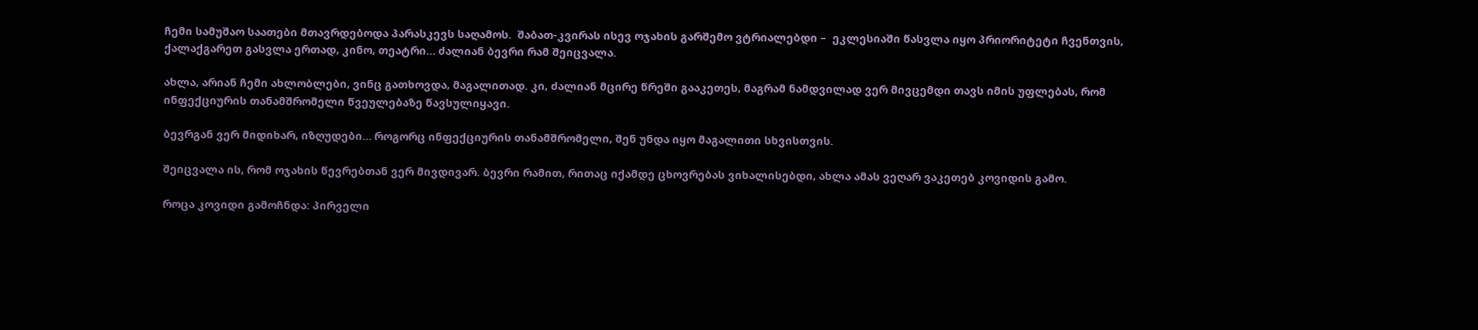ჩემი სამუშაო საათები მთავრდებოდა პარასკევს საღამოს.  შაბათ-კვირას ისევ ოჯახის გარშემო ვტრიალებდი –  ეკლესიაში წასვლა იყო პრიორიტეტი ჩვენთვის, ქალაქგარეთ გასვლა ერთად, კინო, თეატრი… ძალიან ბევრი რამ შეიცვალა.

ახლა, არიან ჩემი ახლობლები, ვინც გათხოვდა, მაგალითად. კი, ძალიან მცირე წრეში გააკეთეს, მაგრამ ნამდვილად ვერ მივცემდი თავს იმის უფლებას, რომ ინფექციურის თანამშრომელი წვეულებაზე წავსულიყავი.

ბევრგან ვერ მიდიხარ, იზღუდები… როგორც ინფექციურის თანამშრომელი, შენ უნდა იყო მაგალითი სხვისთვის.

შეიცვალა ის, რომ ოჯახის წევრებთან ვერ მივდივარ. ბევრი რამით, რითაც იქამდე ცხოვრებას ვიხალისებდი, ახლა ამას ვეღარ ვაკეთებ კოვიდის გამო.

როცა კოვიდი გამოჩნდა: პირველი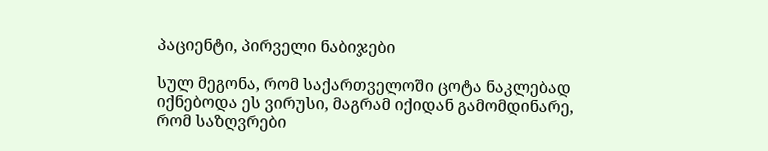პაციენტი, პირველი ნაბიჯები

სულ მეგონა, რომ საქართველოში ცოტა ნაკლებად იქნებოდა ეს ვირუსი, მაგრამ იქიდან გამომდინარე, რომ საზღვრები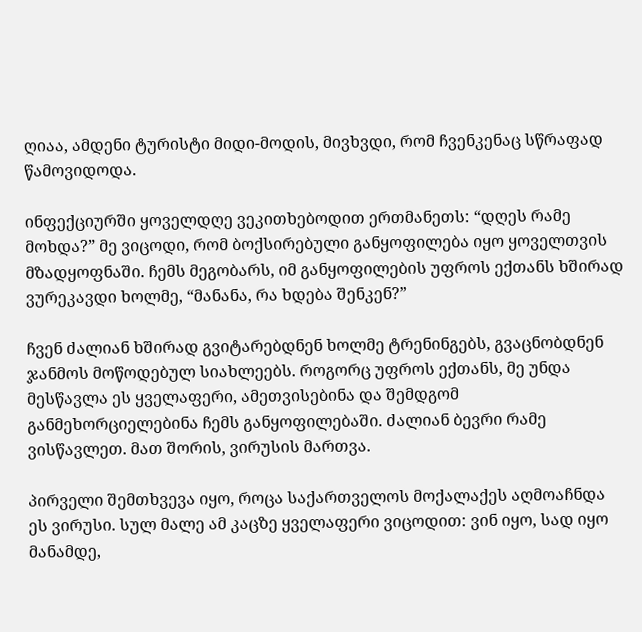ღიაა, ამდენი ტურისტი მიდი-მოდის, მივხვდი, რომ ჩვენკენაც სწრაფად წამოვიდოდა.

ინფექციურში ყოველდღე ვეკითხებოდით ერთმანეთს: “დღეს რამე მოხდა?” მე ვიცოდი, რომ ბოქსირებული განყოფილება იყო ყოველთვის მზადყოფნაში. ჩემს მეგობარს, იმ განყოფილების უფროს ექთანს ხშირად ვურეკავდი ხოლმე, “მანანა, რა ხდება შენკენ?”

ჩვენ ძალიან ხშირად გვიტარებდნენ ხოლმე ტრენინგებს, გვაცნობდნენ ჯანმოს მოწოდებულ სიახლეებს. როგორც უფროს ექთანს, მე უნდა მესწავლა ეს ყველაფერი, ამეთვისებინა და შემდგომ განმეხორციელებინა ჩემს განყოფილებაში. ძალიან ბევრი რამე ვისწავლეთ. მათ შორის, ვირუსის მართვა.

პირველი შემთხვევა იყო, როცა საქართველოს მოქალაქეს აღმოაჩნდა ეს ვირუსი. სულ მალე ამ კაცზე ყველაფერი ვიცოდით: ვინ იყო, სად იყო მანამდე,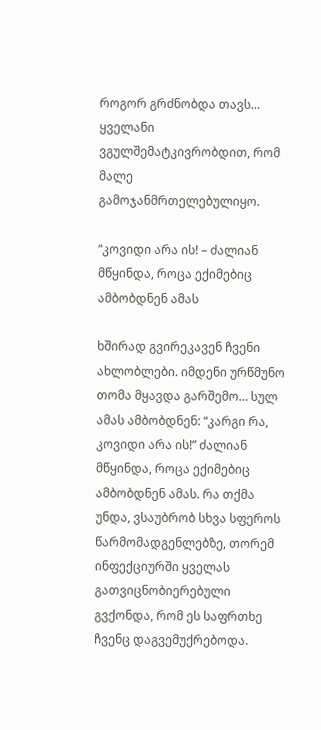როგორ გრძნობდა თავს… ყველანი ვგულშემატკივრობდით, რომ მალე გამოჯანმრთელებულიყო.

“კოვიდი არა ის! – ძალიან მწყინდა, როცა ექიმებიც ამბობდნენ ამას

ხშირად გვირეკავენ ჩვენი ახლობლები. იმდენი ურწმუნო თომა მყავდა გარშემო… სულ ამას ამბობდნენ: “კარგი რა, კოვიდი არა ის!” ძალიან მწყინდა, როცა ექიმებიც ამბობდნენ ამას. რა თქმა უნდა, ვსაუბრობ სხვა სფეროს წარმომადგენლებზე, თორემ ინფექციურში ყველას გათვიცნობიერებული გვქონდა, რომ ეს საფრთხე ჩვენც დაგვემუქრებოდა.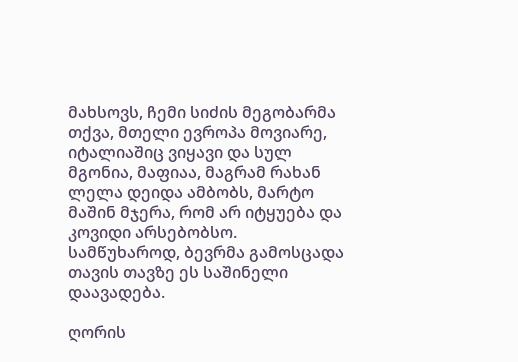მახსოვს, ჩემი სიძის მეგობარმა თქვა, მთელი ევროპა მოვიარე, იტალიაშიც ვიყავი და სულ მგონია, მაფიაა, მაგრამ რახან ლელა დეიდა ამბობს, მარტო მაშინ მჯერა, რომ არ იტყუება და კოვიდი არსებობსო. სამწუხაროდ, ბევრმა გამოსცადა თავის თავზე ეს საშინელი დაავადება.

ღორის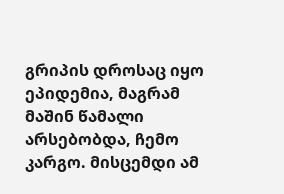გრიპის დროსაც იყო ეპიდემია, მაგრამ მაშინ წამალი არსებობდა, ჩემო კარგო. მისცემდი ამ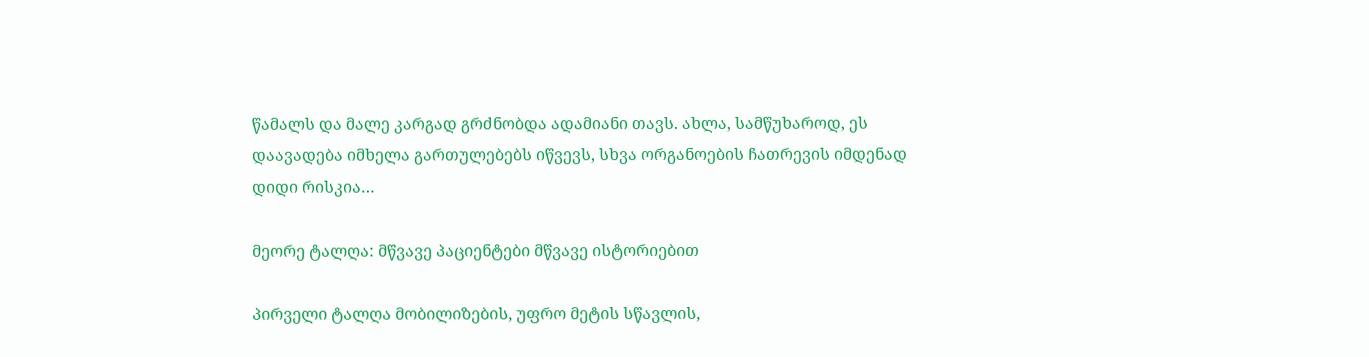წამალს და მალე კარგად გრძნობდა ადამიანი თავს. ახლა, სამწუხაროდ, ეს დაავადება იმხელა გართულებებს იწვევს, სხვა ორგანოების ჩათრევის იმდენად დიდი რისკია…

მეორე ტალღა: მწვავე პაციენტები მწვავე ისტორიებით

პირველი ტალღა მობილიზების, უფრო მეტის სწავლის,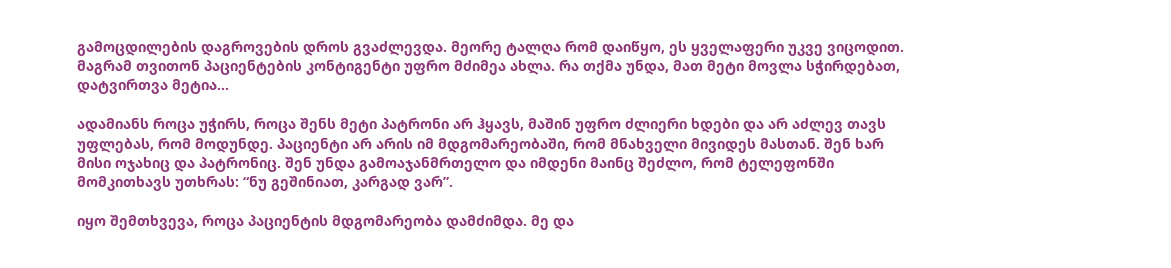გამოცდილების დაგროვების დროს გვაძლევდა. მეორე ტალღა რომ დაიწყო, ეს ყველაფერი უკვე ვიცოდით. მაგრამ თვითონ პაციენტების კონტიგენტი უფრო მძიმეა ახლა. რა თქმა უნდა, მათ მეტი მოვლა სჭირდებათ, დატვირთვა მეტია…

ადამიანს როცა უჭირს, როცა შენს მეტი პატრონი არ ჰყავს, მაშინ უფრო ძლიერი ხდები და არ აძლევ თავს უფლებას, რომ მოდუნდე. პაციენტი არ არის იმ მდგომარეობაში, რომ მნახველი მივიდეს მასთან. შენ ხარ მისი ოჯახიც და პატრონიც. შენ უნდა გამოაჯანმრთელო და იმდენი მაინც შეძლო, რომ ტელეფონში მომკითხავს უთხრას: “ნუ გეშინიათ, კარგად ვარ”.

იყო შემთხვევა, როცა პაციენტის მდგომარეობა დამძიმდა. მე და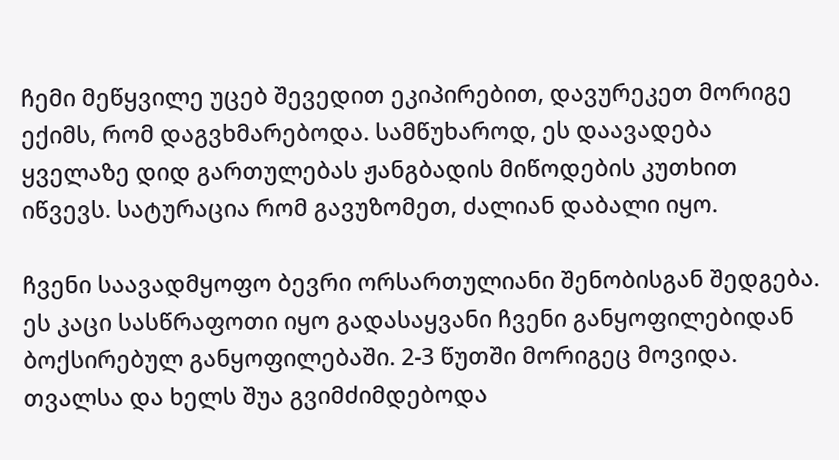ჩემი მეწყვილე უცებ შევედით ეკიპირებით, დავურეკეთ მორიგე ექიმს, რომ დაგვხმარებოდა. სამწუხაროდ, ეს დაავადება ყველაზე დიდ გართულებას ჟანგბადის მიწოდების კუთხით იწვევს. სატურაცია რომ გავუზომეთ, ძალიან დაბალი იყო.

ჩვენი საავადმყოფო ბევრი ორსართულიანი შენობისგან შედგება. ეს კაცი სასწრაფოთი იყო გადასაყვანი ჩვენი განყოფილებიდან  ბოქსირებულ განყოფილებაში. 2-3 წუთში მორიგეც მოვიდა. თვალსა და ხელს შუა გვიმძიმდებოდა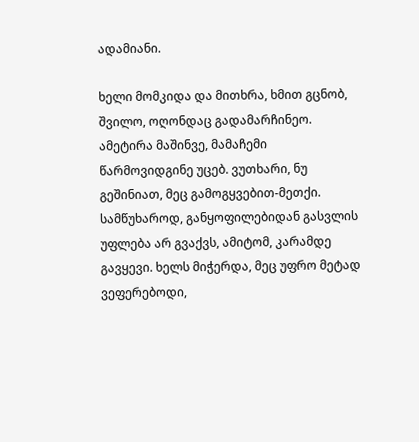ადამიანი.

ხელი მომკიდა და მითხრა, ხმით გცნობ, შვილო, ოღონდაც გადამარჩინეო. ამეტირა მაშინვე, მამაჩემი წარმოვიდგინე უცებ. ვუთხარი, ნუ გეშინიათ, მეც გამოგყვებით-მეთქი. სამწუხაროდ, განყოფილებიდან გასვლის უფლება არ გვაქვს, ამიტომ, კარამდე გავყევი. ხელს მიჭერდა, მეც უფრო მეტად ვეფერებოდი,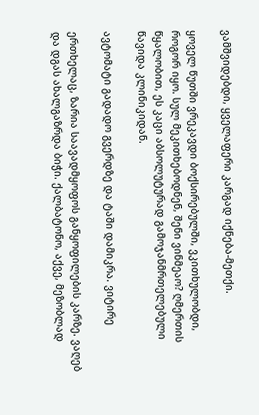ვამშვიდებდი, ყველაფერი კარგად იქნება-მეთქი.

ყოველ წუთში ვრეკავდი ბოქსირებულში, ვკითხულობდი, როგორ იყო. სულ მეკითხებოდნენ, შენი ვინმეაო? ღმერთის წყალობით, ეს კაცი აბსოლუტურად გამოჯანმრთელებული წავიდა კლინიკიდან.

ავტომატი გადადო გვერდზე და ტაში დამიკრა. ვიტირე

ერთხელაც, ზარია საავადმყოფოს განყოფილების კარზე. ვაღებ და დგას ახალგაზრდა ბიჭი. ქალბატონო, აქვე, მეზობლად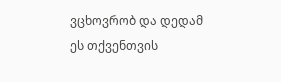ვცხოვრობ და დედამ ეს თქვენთვის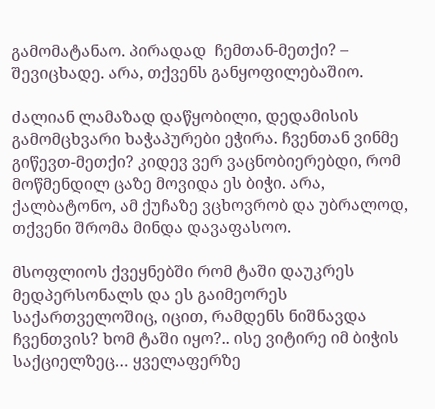გამომატანაო. პირადად  ჩემთან-მეთქი? – შევიცხადე. არა, თქვენს განყოფილებაშიო.

ძალიან ლამაზად დაწყობილი, დედამისის გამომცხვარი ხაჭაპურები ეჭირა. ჩვენთან ვინმე გიწევთ-მეთქი? კიდევ ვერ ვაცნობიერებდი, რომ მოწმენდილ ცაზე მოვიდა ეს ბიჭი. არა, ქალბატონო, ამ ქუჩაზე ვცხოვრობ და უბრალოდ, თქვენი შრომა მინდა დავაფასოო.

მსოფლიოს ქვეყნებში რომ ტაში დაუკრეს მედპერსონალს და ეს გაიმეორეს საქართველოშიც, იცით, რამდენს ნიშნავდა ჩვენთვის? ხომ ტაში იყო?.. ისე ვიტირე იმ ბიჭის საქციელზეც… ყველაფერზე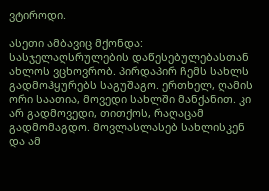ვტიროდი.

ასეთი ამბავიც მქონდა: სასჯელაღსრულების დაწესებულებასთან ახლოს ვცხოვრობ. პირდაპირ ჩემს სახლს გადმოჰყურებს საგუშაგო. ერთხელ, ღამის ორი საათია, მოვედი სახლში მანქანით. კი არ გადმოვედი, თითქოს, რაღაცამ გადმომაგდო. მოვლასლასებ სახლისკენ და ამ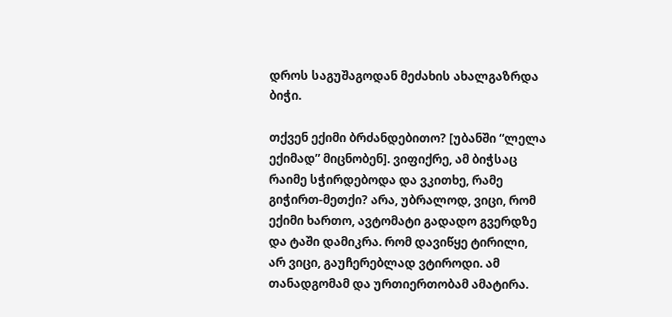დროს საგუშაგოდან მეძახის ახალგაზრდა ბიჭი.

თქვენ ექიმი ბრძანდებითო? [უბანში “ლელა ექიმად” მიცნობენ]. ვიფიქრე, ამ ბიჭსაც რაიმე სჭირდებოდა და ვკითხე, რამე გიჭირთ-მეთქი? არა, უბრალოდ, ვიცი, რომ ექიმი ხართო, ავტომატი გადადო გვერდზე და ტაში დამიკრა. რომ დავიწყე ტირილი, არ ვიცი, გაუჩერებლად ვტიროდი. ამ თანადგომამ და ურთიერთობამ ამატირა.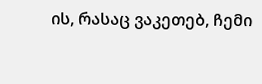ის, რასაც ვაკეთებ, ჩემი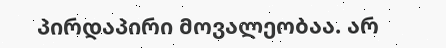პირდაპირი მოვალეობაა. არ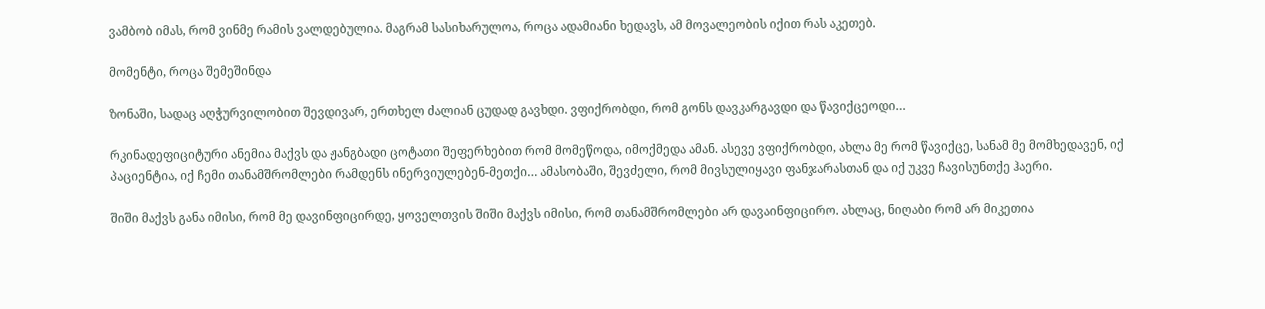ვამბობ იმას, რომ ვინმე რამის ვალდებულია. მაგრამ სასიხარულოა, როცა ადამიანი ხედავს, ამ მოვალეობის იქით რას აკეთებ.

მომენტი, როცა შემეშინდა

ზონაში, სადაც აღჭურვილობით შევდივარ, ერთხელ ძალიან ცუდად გავხდი. ვფიქრობდი, რომ გონს დავკარგავდი და წავიქცეოდი…

რკინადეფიციტური ანემია მაქვს და ჟანგბადი ცოტათი შეფერხებით რომ მომეწოდა, იმოქმედა ამან. ასევე ვფიქრობდი, ახლა მე რომ წავიქცე, სანამ მე მომხედავენ, იქ პაციენტია, იქ ჩემი თანამშრომლები რამდენს ინერვიულებენ-მეთქი… ამასობაში, შევძელი, რომ მივსულიყავი ფანჯარასთან და იქ უკვე ჩავისუნთქე ჰაერი.

შიში მაქვს განა იმისი, რომ მე დავინფიცირდე, ყოველთვის შიში მაქვს იმისი, რომ თანამშრომლები არ დავაინფიცირო. ახლაც, ნიღაბი რომ არ მიკეთია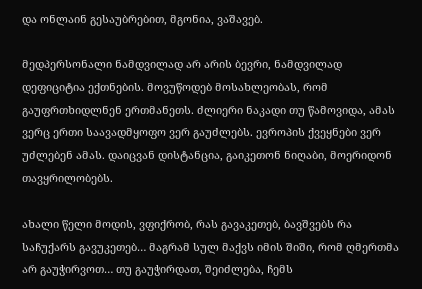და ონლაინ გესაუბრებით, მგონია, ვაშავებ.

მედპერსონალი ნამდვილად არ არის ბევრი, ნამდვილად დეფიციტია ექთნების. მოვუწოდებ მოსახლეობას, რომ გაუფრთხიდლნენ ერთმანეთს. ძლიერი ნაკადი თუ წამოვიდა, ამას ვერც ერთი საავადმყოფო ვერ გაუძლებს. ევროპის ქვეყნები ვერ უძლებენ ამას. დაიცვან დისტანცია, გაიკეთონ ნიღაბი, მოერიდონ თავყრილობებს.

ახალი წელი მოდის, ვფიქრობ, რას გავაკეთებ, ბავშვებს რა საჩუქარს გავუკეთებ… მაგრამ სულ მაქვს იმის შიში, რომ ღმერთმა არ გაუჭირვოთ… თუ გაუჭირდათ, შეიძლება, ჩემს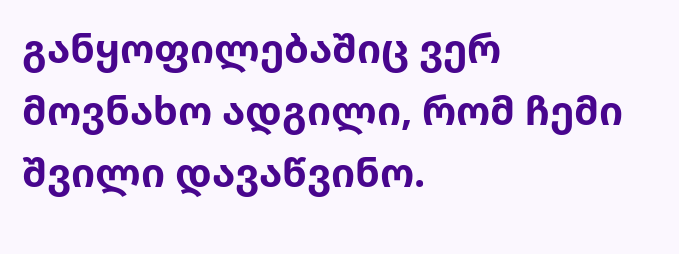განყოფილებაშიც ვერ მოვნახო ადგილი, რომ ჩემი შვილი დავაწვინო.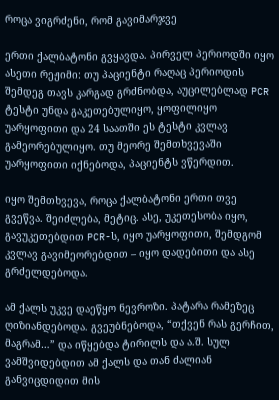როცა ვიგრძენი, რომ გავიმარჯვე

ერთი ქალბატონი გვყავდა. პირველ პერიოდში იყო ასეთი რეჟიმი: თუ პაციენტი რაღაც პერიოდის შემდეგ თავს კარგად გრძნობდა, აუცილებლად PCR ტესტი უნდა გაკეთებულიყო, ყოფილიყო უარყოფითი და 24 საათში ეს ტესტი კვლავ გამეორებულიყო. თუ მეორე შემთხვევაში უარყოფითი იქნებოდა, პაციენტს ვწერდით.

იყო შემთხვევა, როცა ქალბატონი ერთი თვე გვეწვა. შეიძლება, მეტიც. ასე, უკეთესობა იყო, გავუკეთებდით PCR-ს, იყო უარყოფითი, შემდგომ კვლავ გავიმეორებდით – იყო დადებითი და ასე გრძელდებოდა.

ამ ქალს უკვე დაეწყო ნევროზი. პატარა რამეზეც ღიზიანდებოდა. გვეუბნებოდა, “თქვენ რას გერჩით, მაგრამ…” და იწყებდა ტირილს და ა.შ. სულ ვამშვიდებდით ამ ქალს და თან ძალიან განვიცდიდით მის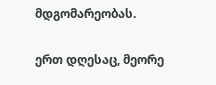მდგომარეობას.

ერთ დღესაც, მეორე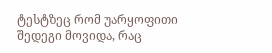ტესტზეც რომ უარყოფითი შედეგი მოვიდა, რაც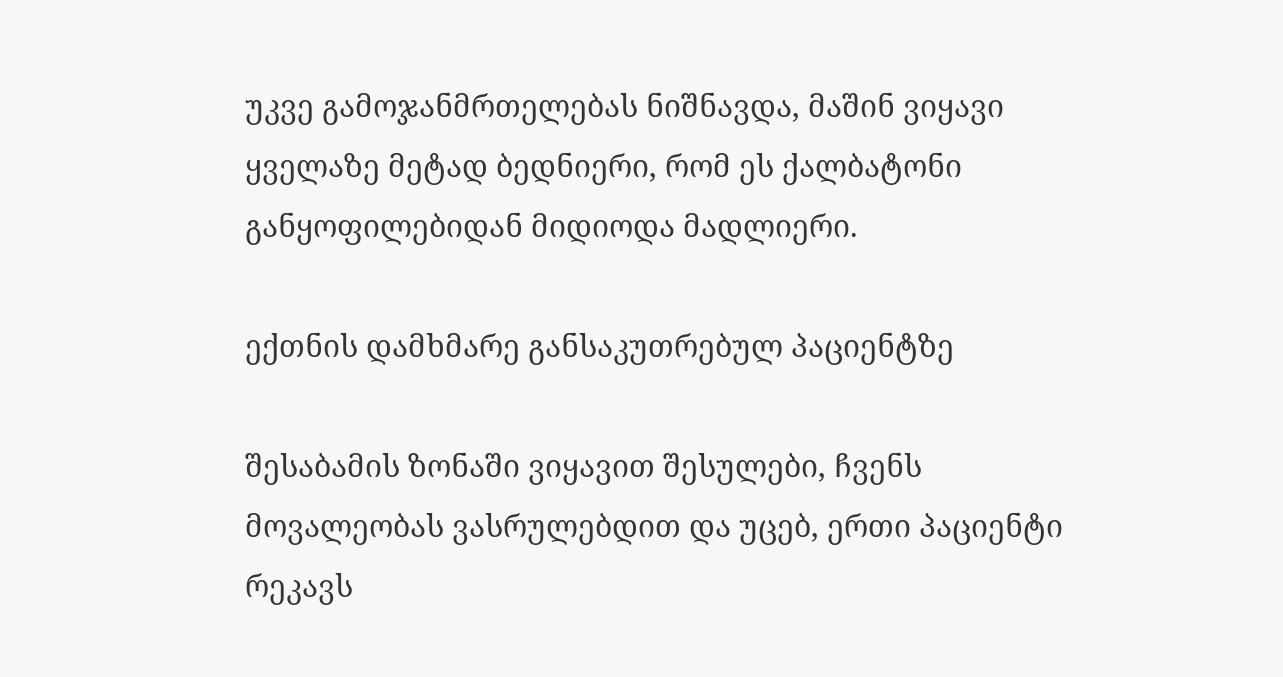უკვე გამოჯანმრთელებას ნიშნავდა, მაშინ ვიყავი ყველაზე მეტად ბედნიერი, რომ ეს ქალბატონი განყოფილებიდან მიდიოდა მადლიერი.

ექთნის დამხმარე განსაკუთრებულ პაციენტზე

შესაბამის ზონაში ვიყავით შესულები, ჩვენს მოვალეობას ვასრულებდით და უცებ, ერთი პაციენტი რეკავს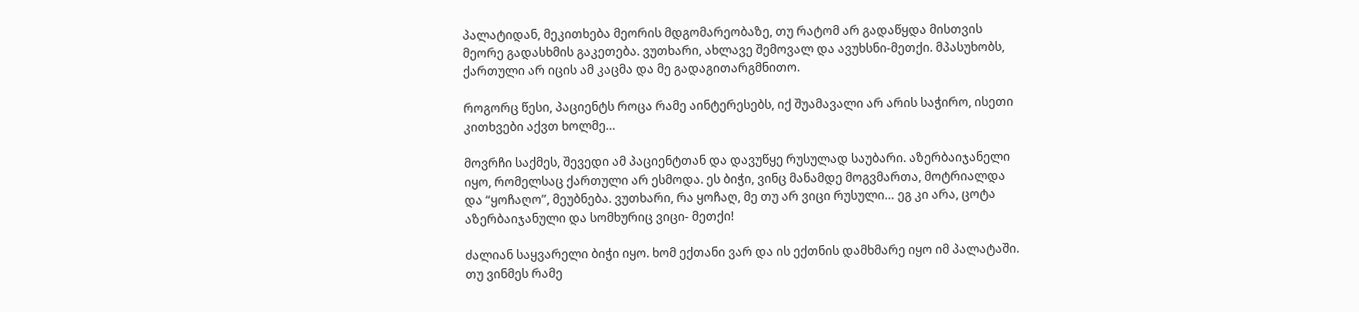პალატიდან, მეკითხება მეორის მდგომარეობაზე, თუ რატომ არ გადაწყდა მისთვის მეორე გადასხმის გაკეთება. ვუთხარი, ახლავე შემოვალ და ავუხსნი-მეთქი. მპასუხობს, ქართული არ იცის ამ კაცმა და მე გადაგითარგმნითო.

როგორც წესი, პაციენტს როცა რამე აინტერესებს, იქ შუამავალი არ არის საჭირო, ისეთი კითხვები აქვთ ხოლმე…

მოვრჩი საქმეს, შევედი ამ პაციენტთან და დავუწყე რუსულად საუბარი. აზერბაიჯანელი იყო, რომელსაც ქართული არ ესმოდა. ეს ბიჭი, ვინც მანამდე მოგვმართა, მოტრიალდა და “ყოჩაღო”, მეუბნება. ვუთხარი, რა ყოჩაღ, მე თუ არ ვიცი რუსული… ეგ კი არა, ცოტა აზერბაიჯანული და სომხურიც ვიცი- მეთქი!

ძალიან საყვარელი ბიჭი იყო. ხომ ექთანი ვარ და ის ექთნის დამხმარე იყო იმ პალატაში. თუ ვინმეს რამე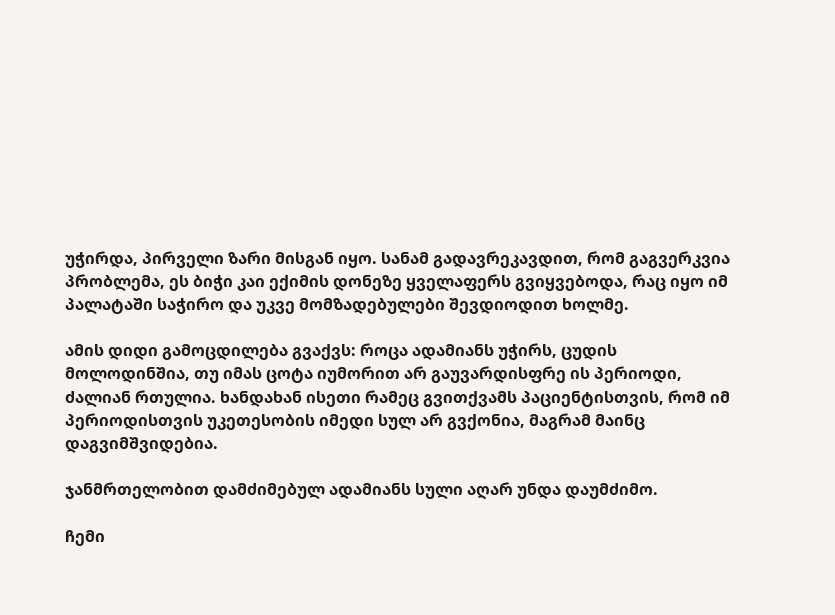უჭირდა, პირველი ზარი მისგან იყო. სანამ გადავრეკავდით, რომ გაგვერკვია პრობლემა, ეს ბიჭი კაი ექიმის დონეზე ყველაფერს გვიყვებოდა, რაც იყო იმ პალატაში საჭირო და უკვე მომზადებულები შევდიოდით ხოლმე.

ამის დიდი გამოცდილება გვაქვს: როცა ადამიანს უჭირს, ცუდის მოლოდინშია, თუ იმას ცოტა იუმორით არ გაუვარდისფრე ის პერიოდი, ძალიან რთულია. ხანდახან ისეთი რამეც გვითქვამს პაციენტისთვის, რომ იმ პერიოდისთვის უკეთესობის იმედი სულ არ გვქონია, მაგრამ მაინც დაგვიმშვიდებია.

ჯანმრთელობით დამძიმებულ ადამიანს სული აღარ უნდა დაუმძიმო.

ჩემი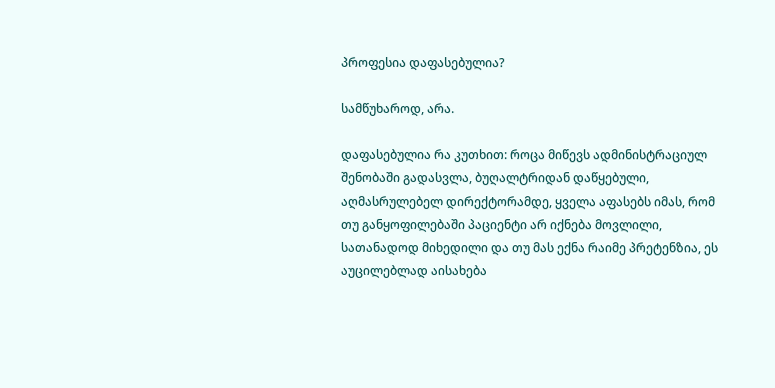პროფესია დაფასებულია?

სამწუხაროდ, არა.

დაფასებულია რა კუთხით: როცა მიწევს ადმინისტრაციულ შენობაში გადასვლა, ბუღალტრიდან დაწყებული, აღმასრულებელ დირექტორამდე, ყველა აფასებს იმას, რომ თუ განყოფილებაში პაციენტი არ იქნება მოვლილი, სათანადოდ მიხედილი და თუ მას ექნა რაიმე პრეტენზია, ეს აუცილებლად აისახება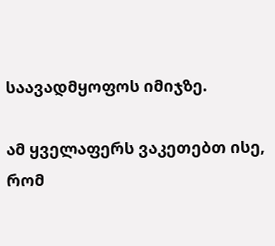საავადმყოფოს იმიჯზე.

ამ ყველაფერს ვაკეთებთ ისე, რომ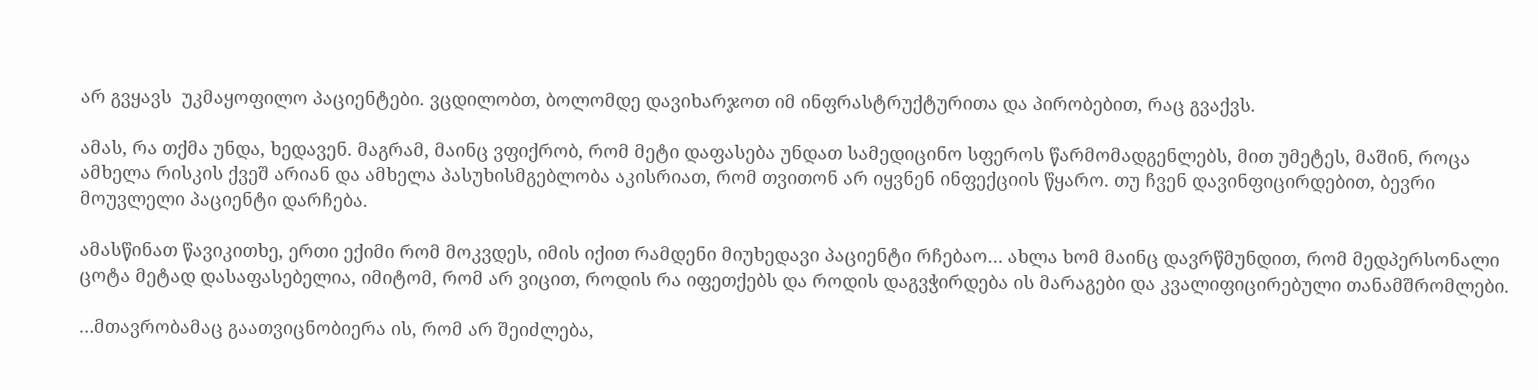არ გვყავს  უკმაყოფილო პაციენტები. ვცდილობთ, ბოლომდე დავიხარჯოთ იმ ინფრასტრუქტურითა და პირობებით, რაც გვაქვს.

ამას, რა თქმა უნდა, ხედავენ. მაგრამ, მაინც ვფიქრობ, რომ მეტი დაფასება უნდათ სამედიცინო სფეროს წარმომადგენლებს, მით უმეტეს, მაშინ, როცა ამხელა რისკის ქვეშ არიან და ამხელა პასუხისმგებლობა აკისრიათ, რომ თვითონ არ იყვნენ ინფექციის წყარო. თუ ჩვენ დავინფიცირდებით, ბევრი მოუვლელი პაციენტი დარჩება.

ამასწინათ წავიკითხე, ერთი ექიმი რომ მოკვდეს, იმის იქით რამდენი მიუხედავი პაციენტი რჩებაო… ახლა ხომ მაინც დავრწმუნდით, რომ მედპერსონალი ცოტა მეტად დასაფასებელია, იმიტომ, რომ არ ვიცით, როდის რა იფეთქებს და როდის დაგვჭირდება ის მარაგები და კვალიფიცირებული თანამშრომლები.

…მთავრობამაც გაათვიცნობიერა ის, რომ არ შეიძლება,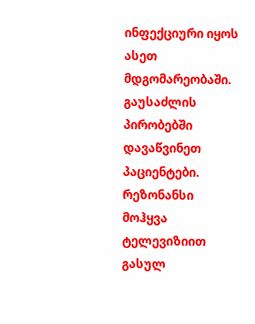ინფექციური იყოს ასეთ მდგომარეობაში. გაუსაძლის პირობებში დავაწვინეთ პაციენტები. რეზონანსი მოჰყვა ტელევიზიით გასულ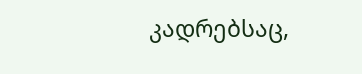კადრებსაც,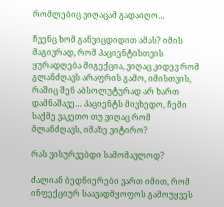რომლებიც ვიღაცამ გადაიღო…

ჩვენც ხომ განვიცდიდით ამას? იმის მაგივრად, რომ პაციენტისთვის ყურადღება მიგექცია, ვიღაც კიდევ რომ გლანძღავს არაფრის გამო, იმისთვის, რაშიც შენ აბსოლუტურად არ ხართ დამნაშავე… პაციენტს მივხედო, ჩემი საქმე ვაკეთო თუ ვიღაც რომ მლანძღავს, იმაზე ვიტირო?

რას ვისურვებდი სამომავლოდ?

ძალიან ბედნიერები ვართ იმით, რომ ინფექციურ საავადმყოფოს გამოუყვეს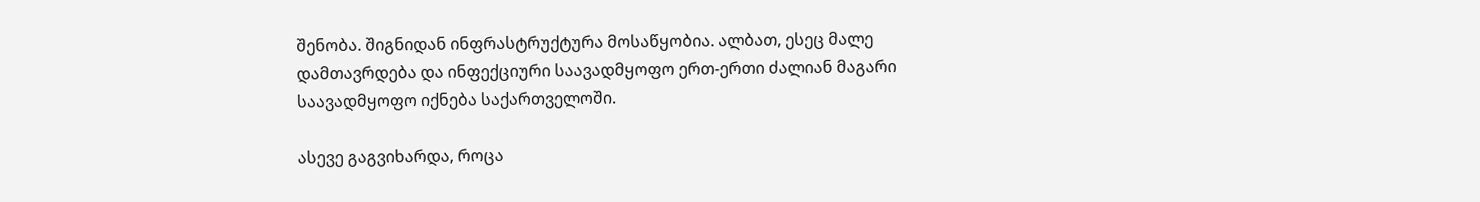შენობა. შიგნიდან ინფრასტრუქტურა მოსაწყობია. ალბათ, ესეც მალე დამთავრდება და ინფექციური საავადმყოფო ერთ-ერთი ძალიან მაგარი საავადმყოფო იქნება საქართველოში.

ასევე გაგვიხარდა, როცა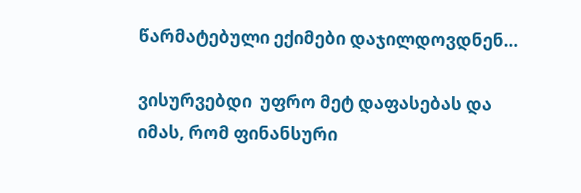წარმატებული ექიმები დაჯილდოვდნენ…

ვისურვებდი  უფრო მეტ დაფასებას და იმას, რომ ფინანსური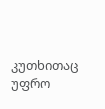კუთხითაც უფრო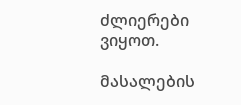ძლიერები ვიყოთ.

მასალების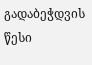გადაბეჭდვის წესი